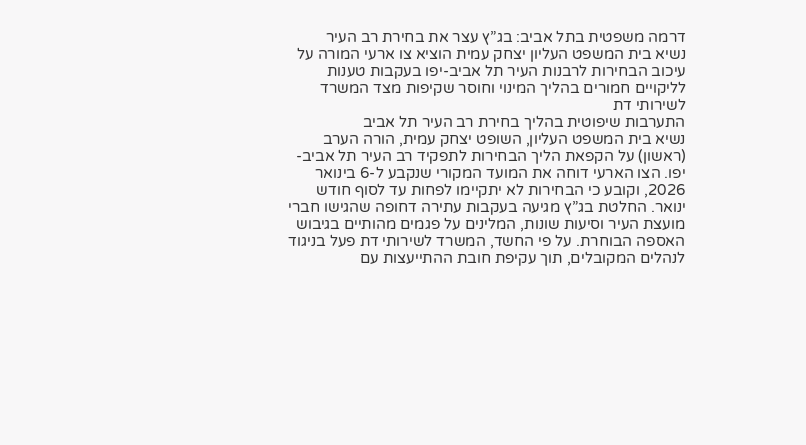דרמה משפטית בתל אביב: בג”ץ עצר את בחירת רב העיר
נשיא בית המשפט העליון יצחק עמית הוציא צו ארעי המורה על עיכוב הבחירות לרבנות העיר תל אביב-יפו בעקבות טענות לליקויים חמורים בהליך המינוי וחוסר שקיפות מצד המשרד לשירותי דת
התערבות שיפוטית בהליך בחירת רב העיר תל אביב
נשיא בית המשפט העליון, השופט יצחק עמית, הורה הערב (ראשון) על הקפאת הליך הבחירות לתפקיד רב העיר תל אביב-יפו. הצו הארעי דוחה את המועד המקורי שנקבע ל-6 בינואר 2026, וקובע כי הבחירות לא יתקיימו לפחות עד לסוף חודש ינואר. החלטת בג”ץ מגיעה בעקבות עתירה דחופה שהגישו חברי מועצת העיר וסיעות שונות, המלינים על פגמים מהותיים בגיבוש האספה הבוחרת. על פי החשד, המשרד לשירותי דת פעל בניגוד לנהלים המקובלים, תוך עקיפת חובת ההתייעצות עם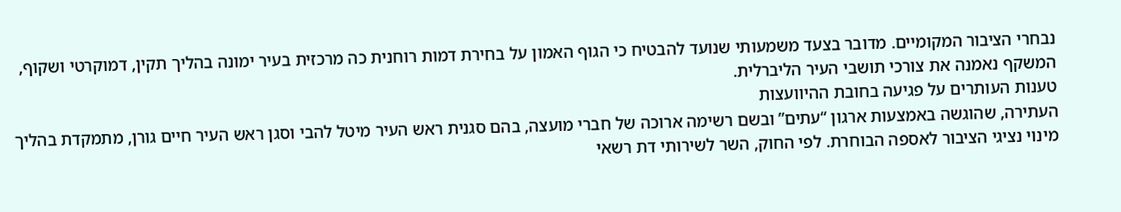נבחרי הציבור המקומיים. מדובר בצעד משמעותי שנועד להבטיח כי הגוף האמון על בחירת דמות רוחנית כה מרכזית בעיר ימונה בהליך תקין, דמוקרטי ושקוף, המשקף נאמנה את צורכי תושבי העיר הליברלית.
טענות העותרים על פגיעה בחובת ההיוועצות
העתירה, שהוגשה באמצעות ארגון “עתים” ובשם רשימה ארוכה של חברי מועצה, בהם סגנית ראש העיר מיטל להבי וסגן ראש העיר חיים גורן, מתמקדת בהליך מינוי נציגי הציבור לאספה הבוחרת. לפי החוק, השר לשירותי דת רשאי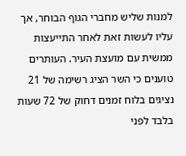למנות שליש מחברי הגוף הבוחר, אך עליו לעשות זאת לאחר התייעצות ממשית עם מועצת העיר. העותרים טוענים כי השר הציג רשימה של 21 נציגים בלוח זמנים דחוק של 72 שעות בלבד לפני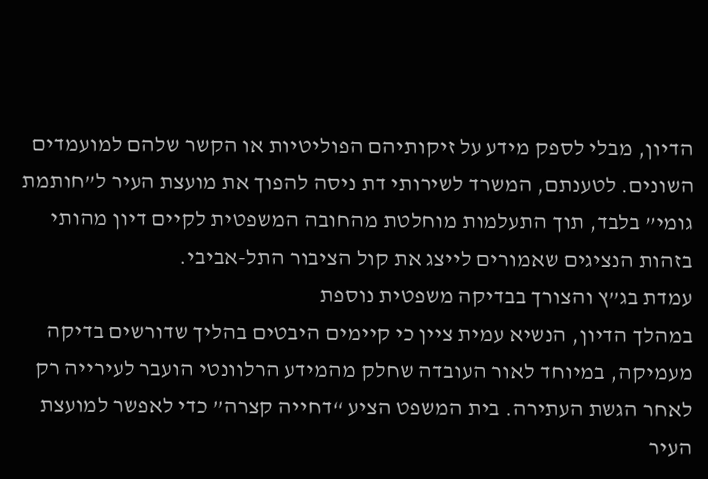הדיון, מבלי לספק מידע על זיקותיהם הפוליטיות או הקשר שלהם למועמדים השונים. לטענתם, המשרד לשירותי דת ניסה להפוך את מועצת העיר ל”חותמת גומי” בלבד, תוך התעלמות מוחלטת מהחובה המשפטית לקיים דיון מהותי בזהות הנציגים שאמורים לייצג את קול הציבור התל-אביבי.
עמדת בג”ץ והצורך בבדיקה משפטית נוספת
במהלך הדיון, הנשיא עמית ציין כי קיימים היבטים בהליך שדורשים בדיקה מעמיקה, במיוחד לאור העובדה שחלק מהמידע הרלוונטי הועבר לעירייה רק לאחר הגשת העתירה. בית המשפט הציע “דחייה קצרה” כדי לאפשר למועצת העיר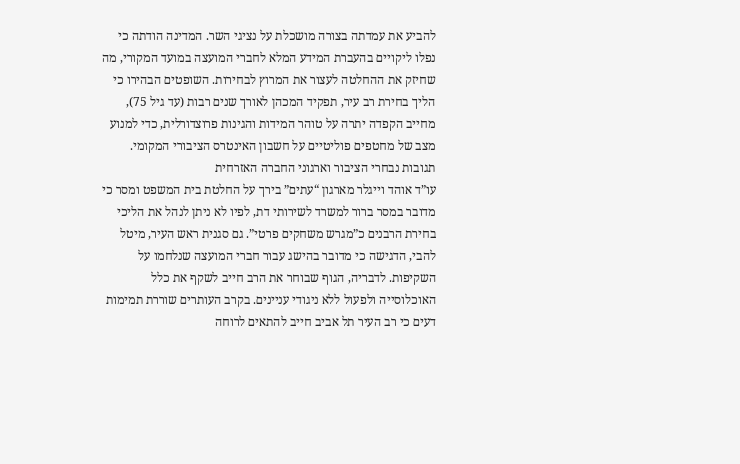להביע את עמדתה בצורה מושכלת על נציגי השר. המדינה הודתה כי נפלו ליקויים בהעברת המידע המלא לחברי המועצה במועד המקורי, מה שחיזק את ההחלטה לעצור את המרוץ לבחירות. השופטים הבהירו כי הליך בחירת רב עיר, תפקיד המכהן לאורך שנים רבות (עד גיל 75), מחייב הקפדה יתרה על טוהר המידות והגינות פרוצדורלית, כדי למנוע מצב של מחטפים פוליטיים על חשבון האינטרס הציבורי המקומי.
תגובות נבחרי הציבור וארגוני החברה האזרחית
עו”ד אוהד וייגלר מארגון “עתים” בירך על החלטת בית המשפט ומסר כי מדובר במסר ברור למשרד לשירותי דת, לפיו לא ניתן לנהל את הליכי בחירת הרבנים כ”מגרש משחקים פרטי”. גם סגנית ראש העיר, מיטל להבי, הדגישה כי מדובר בהישג עבור חברי המועצה שנלחמו על השקיפות. לדבריה, הגוף שבוחר את הרב חייב לשקף את כלל האוכלוסייה ולפעול ללא ניגודי עניינים. בקרב העותרים שוררת תמימות דעים כי רב העיר תל אביב חייב להתאים לרוחה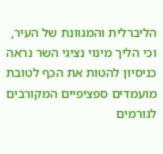הליברלית והמגוונת של העיר, וכי הליך מינוי נציגי השר נראה כניסיון להטות את הכף לטובת מועמדים ספציפיים המקורבים לגורמים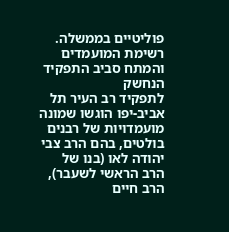פוליטיים בממשלה.
רשימת המועמדים והמתח סביב התפקיד הנחשק
לתפקיד רב העיר תל אביב-יפו הוגשו שמונה מועמדויות של רבנים בולטים, בהם הרב צבי יהודה לאו (בנו של הרב הראשי לשעבר), הרב חיים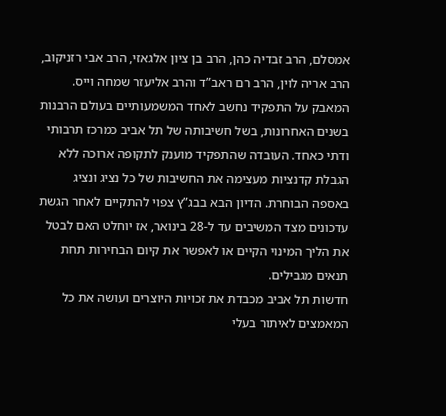אמסלם, הרב זבדיה כהן, הרב בן ציון אלגאזי, הרב אבי רזניקוב, הרב אריה לוין, הרב רם ראב”ד והרב אליעזר שמחה וייס. המאבק על התפקיד נחשב לאחד המשמעותיים בעולם הרבנות בשנים האחרונות, בשל חשיבותה של תל אביב כמרכז תרבותי ודתי כאחד. העובדה שהתפקיד מוענק לתקופה ארוכה ללא הגבלת קדנציות מעצימה את החשיבות של כל נציג ונציג באספה הבוחרת. הדיון הבא בבג”ץ צפוי להתקיים לאחר הגשת עדכונים מצד המשיבים עד ל-28 בינואר, אז יוחלט האם לבטל את הליך המינוי הקיים או לאפשר את קיום הבחירות תחת תנאים מגבילים.
חדשות תל אביב מכבדת את זכויות היוצרים ועושה את כל המאמצים לאיתור בעלי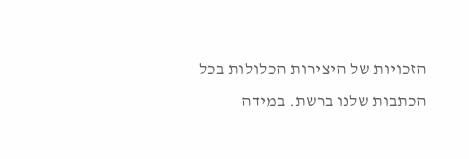הזכויות של היצירות הכלולות בכל הכתבות שלנו ברשת. במידה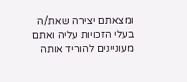ומצאתם יצירה שאת/ה בעלי הזכויות עליה ואתם מעוניינים להוריד אותה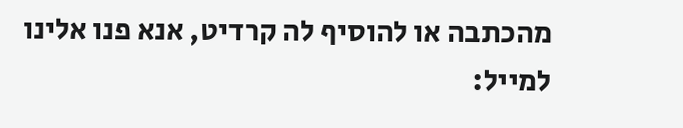מהכתבה או להוסיף לה קרדיט, אנא פנו אלינו למייל: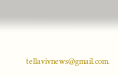tellavivnews@gmail.com.